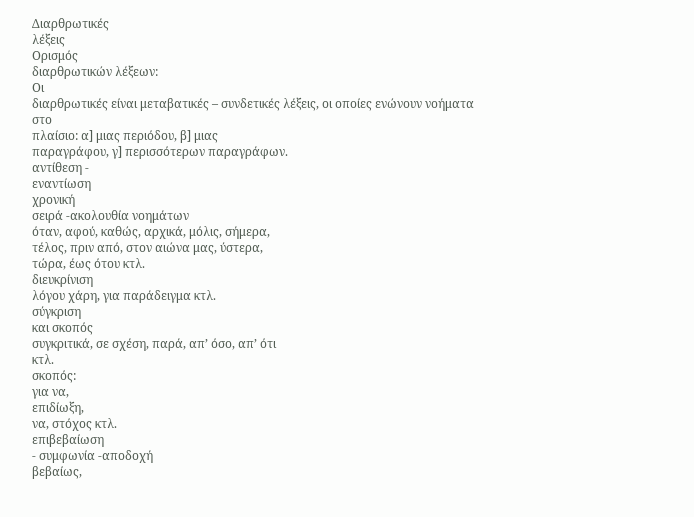Διαρθρωτικές
λέξεις
Ορισμός
διαρθρωτικών λέξεων:
Οι
διαρθρωτικές είναι μεταβατικές – συνδετικές λέξεις, οι οποίες ενώνουν νοήματα
στο
πλαίσιο: α] μιας περιόδου, β] μιας
παραγράφου, γ] περισσότερων παραγράφων.
αντίθεση -
εναντίωση
χρονική
σειρά -ακολουθία νοημάτων
όταν, αφού, καθώς, αρχικά, μόλις, σήμερα,
τέλος, πριν από, στον αιώνα μας, ύστερα,
τώρα, έως ότου κτλ.
διευκρίνιση
λόγου χάρη, για παράδειγμα κτλ.
σύγκριση
και σκοπός
συγκριτικά, σε σχέση, παρά, απ’ όσο, απ’ ότι
κτλ.
σκοπός:
για να,
επιδίωξη,
να, στόχος κτλ.
επιβεβαίωση
- συμφωνία -αποδοχή
βεβαίως,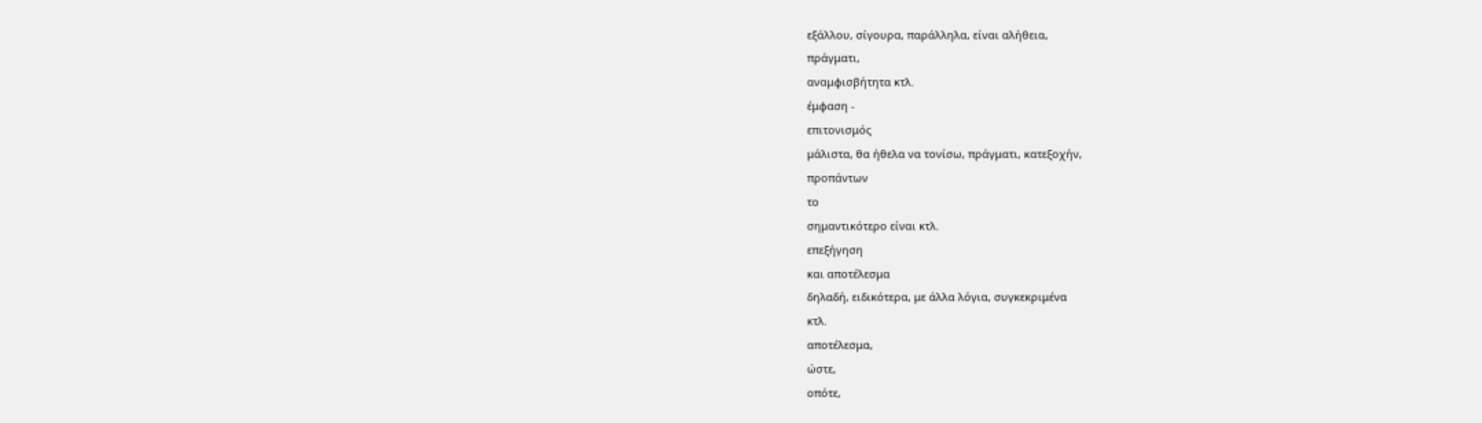εξάλλου, σίγουρα, παράλληλα, είναι αλήθεια,
πράγματι,
αναμφισβήτητα κτλ.
έμφαση -
επιτονισμός
μάλιστα, θα ήθελα να τονίσω, πράγματι, κατεξοχήν,
προπάντων
το
σημαντικότερο είναι κτλ.
επεξήγηση
και αποτέλεσμα
δηλαδή, ειδικότερα, με άλλα λόγια, συγκεκριμένα
κτλ.
αποτέλεσμα,
ώστε,
οπότε,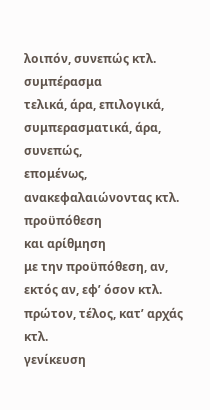λοιπόν, συνεπώς κτλ.
συμπέρασμα
τελικά, άρα, επιλογικά, συμπερασματικά, άρα, συνεπώς,
επομένως, ανακεφαλαιώνοντας κτλ.
προϋπόθεση
και αρίθμηση
με την προϋπόθεση, αν, εκτός αν, εφ’ όσον κτλ.
πρώτον, τέλος, κατ’ αρχάς κτλ.
γενίκευση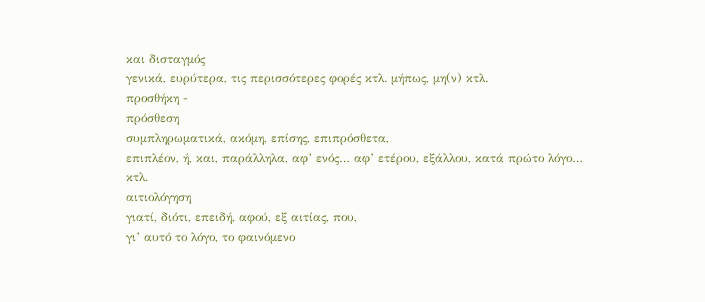και δισταγμός
γενικά, ευρύτερα, τις περισσότερες φορές κτλ. μήπως, μη(ν) κτλ.
προσθήκη -
πρόσθεση
συμπληρωματικά, ακόμη, επίσης, επιπρόσθετα,
επιπλέον, ή, και, παράλληλα, αφ’ ενός… αφ’ ετέρου, εξάλλου, κατά πρώτο λόγο…
κτλ.
αιτιολόγηση
γιατί, διότι, επειδή, αφού, εξ αιτίας, που,
γι’ αυτό το λόγο, το φαινόμενο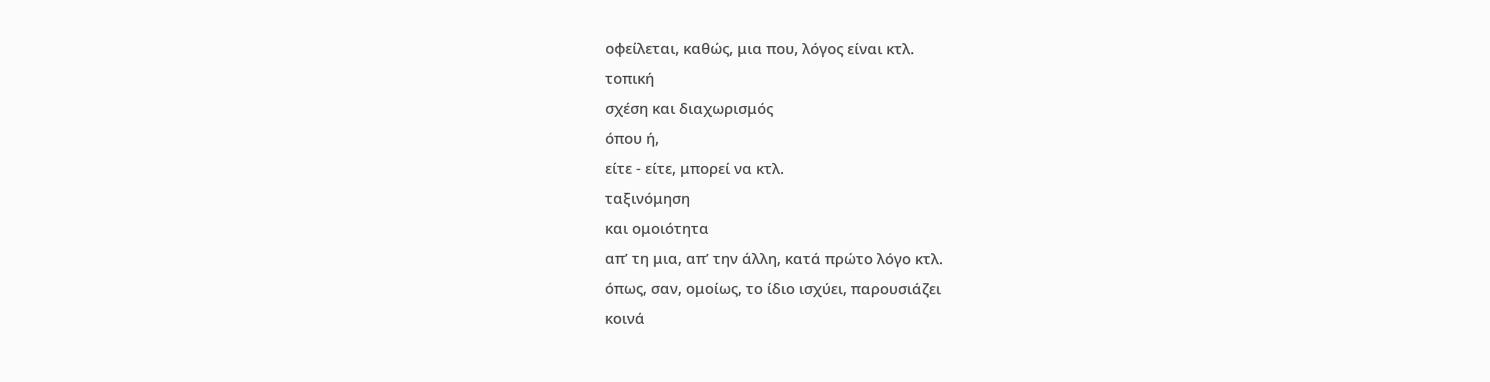οφείλεται, καθώς, μια που, λόγος είναι κτλ.
τοπική
σχέση και διαχωρισμός
όπου ή,
είτε - είτε, μπορεί να κτλ.
ταξινόμηση
και ομοιότητα
απ’ τη μια, απ’ την άλλη, κατά πρώτο λόγο κτλ.
όπως, σαν, ομοίως, το ίδιο ισχύει, παρουσιάζει
κοινά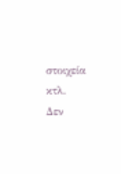στοιχεία κτλ.
Δεν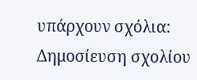υπάρχουν σχόλια:
Δημοσίευση σχολίου